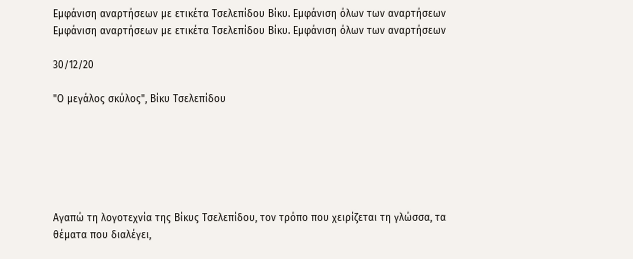Εμφάνιση αναρτήσεων με ετικέτα Τσελεπίδου Βίκυ. Εμφάνιση όλων των αναρτήσεων
Εμφάνιση αναρτήσεων με ετικέτα Τσελεπίδου Βίκυ. Εμφάνιση όλων των αναρτήσεων

30/12/20

"Ο μεγάλος σκύλος", Βίκυ Τσελεπίδου






Αγαπώ τη λογοτεχνία της Βίκυς Τσελεπίδου, τον τρόπο που χειρίζεται τη γλώσσα, τα θέματα που διαλέγει,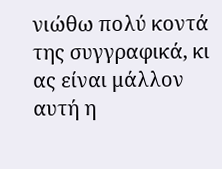νιώθω πολύ κοντά της συγγραφικά, κι ας είναι μάλλον αυτή η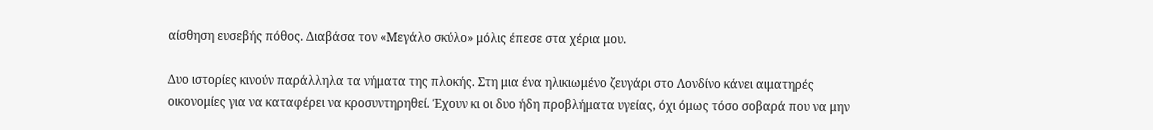αίσθηση ευσεβής πόθος. Διαβάσα τον «Μεγάλο σκύλο» μόλις έπεσε στα χέρια μου.

Δυο ιστορίες κινούν παράλληλα τα νήματα της πλοκής. Στη μια ένα ηλικιωμένο ζευγάρι στο Λονδίνο κάνει αιματηρές οικονομίες για να καταφέρει να κροσυντηρηθεί. Έχουν κι οι δυο ήδη προβλήματα υγείας, όχι όμως τόσο σοβαρά που να μην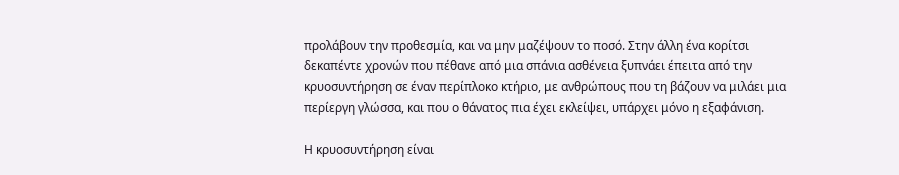προλάβουν την προθεσμία, και να μην μαζέψουν το ποσό. Στην άλλη ένα κορίτσι δεκαπέντε χρονών που πέθανε από μια σπάνια ασθένεια ξυπνάει έπειτα από την κρυοσυντήρηση σε έναν περίπλοκο κτήριο, με ανθρώπoυς που τη βάζουν να μιλάει μια περίεργη γλώσσα, και που ο θάνατος πια έχει εκλείψει, υπάρχει μόνο η εξαφάνιση.

Η κρυοσυντήρηση είναι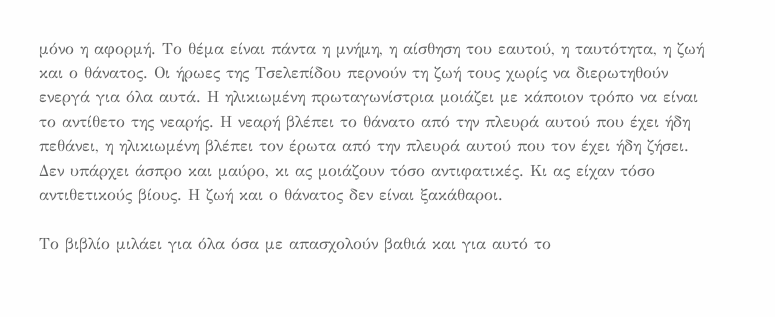μόνο η αφορμή. Το θέμα είναι πάντα η μνήμη, η αίσθηση του εαυτού, η ταυτότητα, η ζωή και ο θάνατος. Οι ήρωες της Τσελεπίδου περνούν τη ζωή τους χωρίς να διερωτηθούν ενεργά για όλα αυτά. Η ηλικιωμένη πρωταγωνίστρια μοιάζει με κάποιον τρόπο να είναι το αντίθετο της νεαρής. Η νεαρή βλέπει το θάνατο από την πλευρά αυτού που έχει ήδη πεθάνει, η ηλικιωμένη βλέπει τον έρωτα από την πλευρά αυτού που τον έχει ήδη ζήσει. Δεν υπάρχει άσπρο και μαύρο, κι ας μοιάζουν τόσο αντιφατικές. Κι ας είχαν τόσο αντιθετικούς βίους. Η ζωή και ο θάνατος δεν είναι ξακάθαροι.

Το βιβλίο μιλάει για όλα όσα με απασχολούν βαθιά και για αυτό το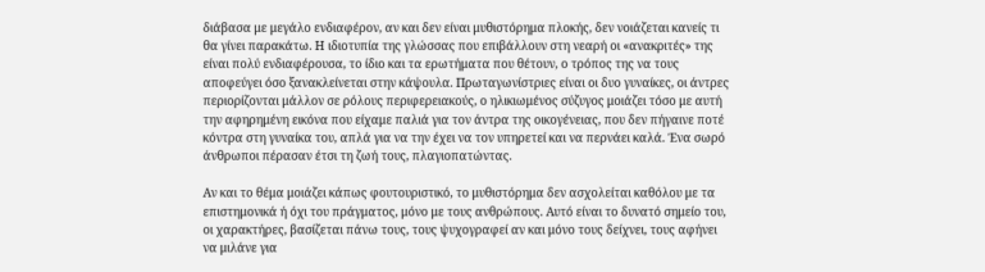διάβασα με μεγάλο ενδιαφέρον, αν και δεν είναι μυθιστόρημα πλοκής, δεν νοιάζεται κανείς τι θα γίνει παρακάτω. Η ιδιοτυπία της γλώσσας που επιβάλλουν στη νεαρή οι «ανακριτές» της είναι πολύ ενδιαφέρουσα, το ίδιο και τα ερωτήματα που θέτουν, ο τρόπος της να τους αποφεύγει όσο ξανακλείνεται στην κάψουλα. Πρωταγωνίστριες είναι οι δυο γυναίκες, οι άντρες περιορίζονται μάλλον σε ρόλους περιφερειακούς, ο ηλικιωμένος σύζυγος μοιάζει τόσο με αυτή την αφηρημένη εικόνα που είχαμε παλιά για τον άντρα της οικογένειας, που δεν πήγαινε ποτέ κόντρα στη γυναίκα του, απλά για να την έχει να τον υπηρετεί και να περνάει καλά. Ένα σωρό άνθρωποι πέρασαν έτσι τη ζωή τους, πλαγιοπατώντας.

Αν και το θέμα μοιάζει κάπως φουτουριστικό, το μυθιστόρημα δεν ασχολείται καθόλου με τα επιστημονικά ή όχι του πράγματος, μόνο με τους ανθρώπους. Αυτό είναι το δυνατό σημείο του, οι χαρακτήρες, βασίζεται πάνω τους, τους ψυχογραφεί αν και μόνο τους δείχνει, τους αφήνει να μιλάνε για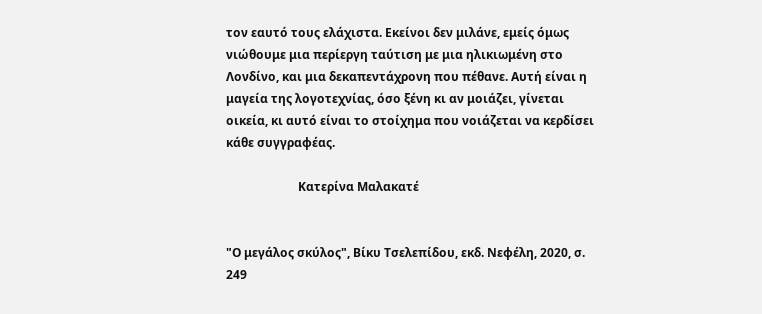τον εαυτό τους ελάχιστα. Εκείνοι δεν μιλάνε, εμείς όμως νιώθουμε μια περίεργη ταύτιση με μια ηλικιωμένη στο Λονδίνο, και μια δεκαπεντάχρονη που πέθανε. Αυτή είναι η μαγεία της λογοτεχνίας, όσο ξένη κι αν μοιάζει, γίνεται οικεία, κι αυτό είναι το στοίχημα που νοιάζεται να κερδίσει κάθε συγγραφέας.

                        Κατερίνα Μαλακατέ


"Ο μεγάλος σκύλος", Βίκυ Τσελεπίδου, εκδ. Νεφέλη, 2020, σ. 249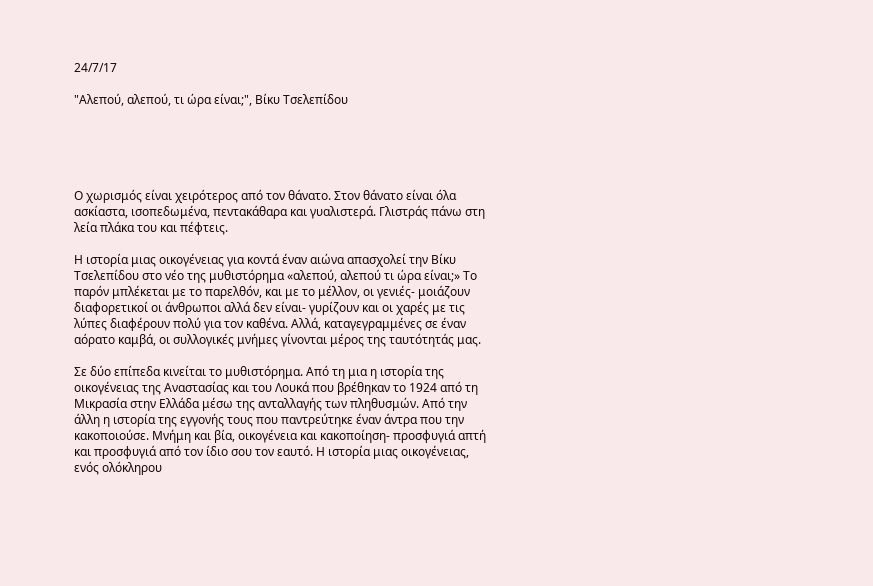24/7/17

"Αλεπού, αλεπού, τι ώρα είναι;", Βίκυ Τσελεπίδου





Ο χωρισμός είναι χειρότερος από τον θάνατο. Στον θάνατο είναι όλα ασκίαστα, ισοπεδωμένα, πεντακάθαρα και γυαλιστερά. Γλιστράς πάνω στη λεία πλάκα του και πέφτεις.

Η ιστορία μιας οικογένειας για κοντά έναν αιώνα απασχολεί την Βίκυ Τσελεπίδου στο νέο της μυθιστόρημα «αλεπού, αλεπού τι ώρα είναι;» Το παρόν μπλέκεται με το παρελθόν, και με το μέλλον, οι γενιές- μοιάζουν διαφορετικοί οι άνθρωποι αλλά δεν είναι- γυρίζουν και οι χαρές με τις λύπες διαφέρουν πολύ για τον καθένα. Αλλά, καταγεγραμμένες σε έναν αόρατο καμβά, οι συλλογικές μνήμες γίνονται μέρος της ταυτότητάς μας.

Σε δύο επίπεδα κινείται το μυθιστόρημα. Από τη μια η ιστορία της οικογένειας της Αναστασίας και του Λουκά που βρέθηκαν το 1924 από τη Μικρασία στην Ελλάδα μέσω της ανταλλαγής των πληθυσμών. Από την άλλη η ιστορία της εγγονής τους που παντρεύτηκε έναν άντρα που την κακοποιούσε. Μνήμη και βία, οικογένεια και κακοποίηση- προσφυγιά απτή και προσφυγιά από τον ίδιο σου τον εαυτό. Η ιστορία μιας οικογένειας, ενός ολόκληρου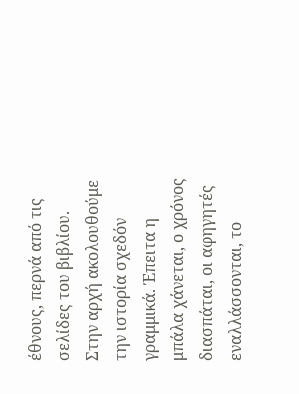έθνους, περνά από τις σελίδες του βιβλίου. Στην αρχή ακολουθούμε την ιστορία σχεδόν γραμμικά. Έπειτα η μπάλα χάνεται, ο χρόνος διασπάται, οι αφηγητές εναλλάσσονται, το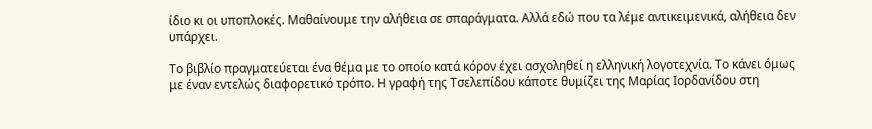ίδιο κι οι υποπλοκές. Μαθαίνουμε την αλήθεια σε σπαράγματα. Αλλά εδώ που τα λέμε αντικειμενικά, αλήθεια δεν υπάρχει.

Το βιβλίο πραγματεύεται ένα θέμα με το οποίο κατά κόρον έχει ασχοληθεί η ελληνική λογοτεχνία. Το κάνει όμως με έναν εντελώς διαφορετικό τρόπο. Η γραφή της Τσελεπίδου κάποτε θυμίζει της Μαρίας Ιορδανίδου στη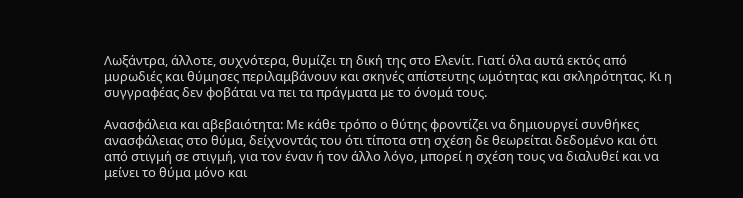Λωξάντρα, άλλοτε, συχνότερα, θυμίζει τη δική της στο Ελενίτ. Γιατί όλα αυτά εκτός από μυρωδιές και θύμησες περιλαμβάνουν και σκηνές απίστευτης ωμότητας και σκληρότητας. Κι η συγγραφέας δεν φοβάται να πει τα πράγματα με το όνομά τους.

Ανασφάλεια και αβεβαιότητα: Με κάθε τρόπο ο θύτης φροντίζει να δημιουργεί συνθήκες ανασφάλειας στο θύμα, δείχνοντάς του ότι τίποτα στη σχέση δε θεωρείται δεδομένο και ότι από στιγμή σε στιγμή, για τον έναν ή τον άλλο λόγο, μπορεί η σχέση τους να διαλυθεί και να μείνει το θύμα μόνο και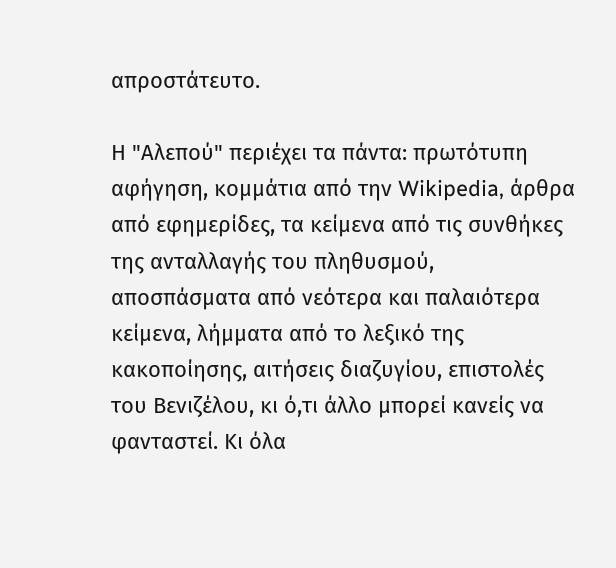απροστάτευτο.

Η "Αλεπού" περιέχει τα πάντα: πρωτότυπη αφήγηση, κομμάτια από την Wikipedia, άρθρα από εφημερίδες, τα κείμενα από τις συνθήκες της ανταλλαγής του πληθυσμού, αποσπάσματα από νεότερα και παλαιότερα κείμενα, λήμματα από το λεξικό της κακοποίησης, αιτήσεις διαζυγίου, επιστολές του Βενιζέλου, κι ό,τι άλλο μπορεί κανείς να φανταστεί. Κι όλα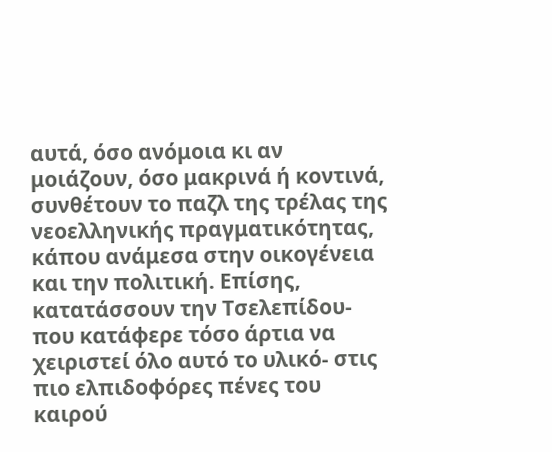αυτά, όσο ανόμοια κι αν μοιάζουν, όσο μακρινά ή κοντινά, συνθέτουν το παζλ της τρέλας της νεοελληνικής πραγματικότητας, κάπου ανάμεσα στην οικογένεια και την πολιτική. Επίσης, κατατάσσουν την Τσελεπίδου- που κατάφερε τόσο άρτια να χειριστεί όλο αυτό το υλικό- στις πιο ελπιδοφόρες πένες του καιρού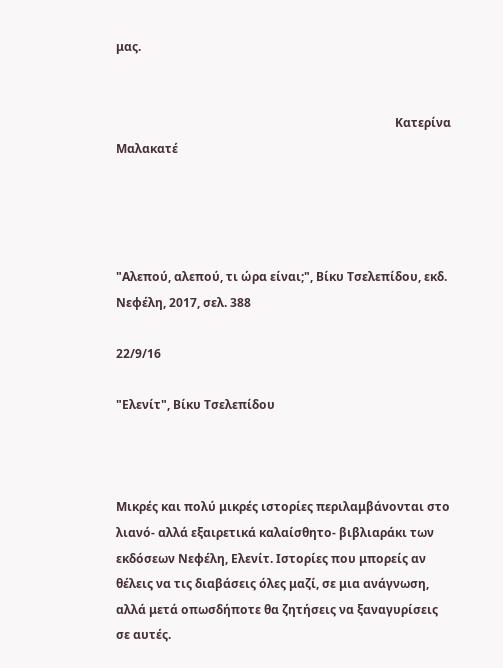μας.


                                                                                             Κατερίνα Μαλακατέ




"Αλεπού, αλεπού, τι ώρα είναι;", Βίκυ Τσελεπίδου, εκδ. Νεφέλη, 2017, σελ. 388

22/9/16

"Ελενίτ", Βίκυ Τσελεπίδου



Μικρές και πολύ μικρές ιστορίες περιλαμβάνονται στο λιανό- αλλά εξαιρετικά καλαίσθητο- βιβλιαράκι των εκδόσεων Νεφέλη, Ελενίτ. Ιστορίες που μπορείς αν θέλεις να τις διαβάσεις όλες μαζί, σε μια ανάγνωση, αλλά μετά οπωσδήποτε θα ζητήσεις να ξαναγυρίσεις σε αυτές.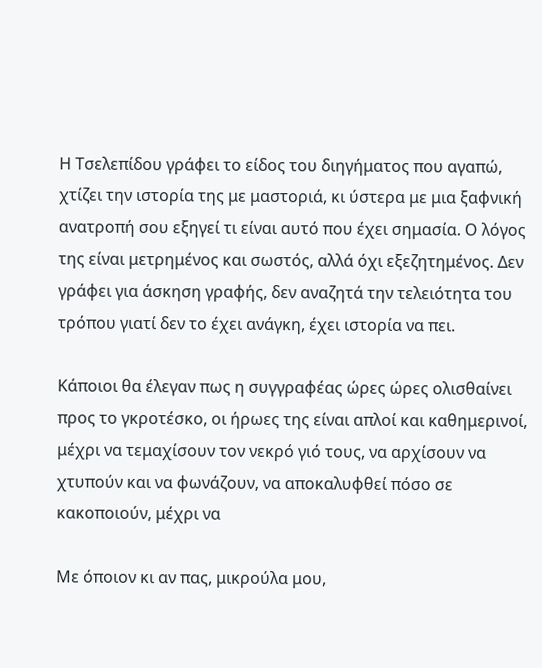Η Τσελεπίδου γράφει το είδος του διηγήματος που αγαπώ, χτίζει την ιστορία της με μαστοριά, κι ύστερα με μια ξαφνική ανατροπή σου εξηγεί τι είναι αυτό που έχει σημασία. Ο λόγος της είναι μετρημένος και σωστός, αλλά όχι εξεζητημένος. Δεν γράφει για άσκηση γραφής, δεν αναζητά την τελειότητα του τρόπου γιατί δεν το έχει ανάγκη, έχει ιστορία να πει.

Κάποιοι θα έλεγαν πως η συγγραφέας ώρες ώρες ολισθαίνει προς το γκροτέσκο, οι ήρωες της είναι απλοί και καθημερινοί, μέχρι να τεμαχίσουν τον νεκρό γιό τους, να αρχίσουν να χτυπούν και να φωνάζουν, να αποκαλυφθεί πόσο σε κακοποιούν, μέχρι να

Με όποιον κι αν πας, μικρούλα μου,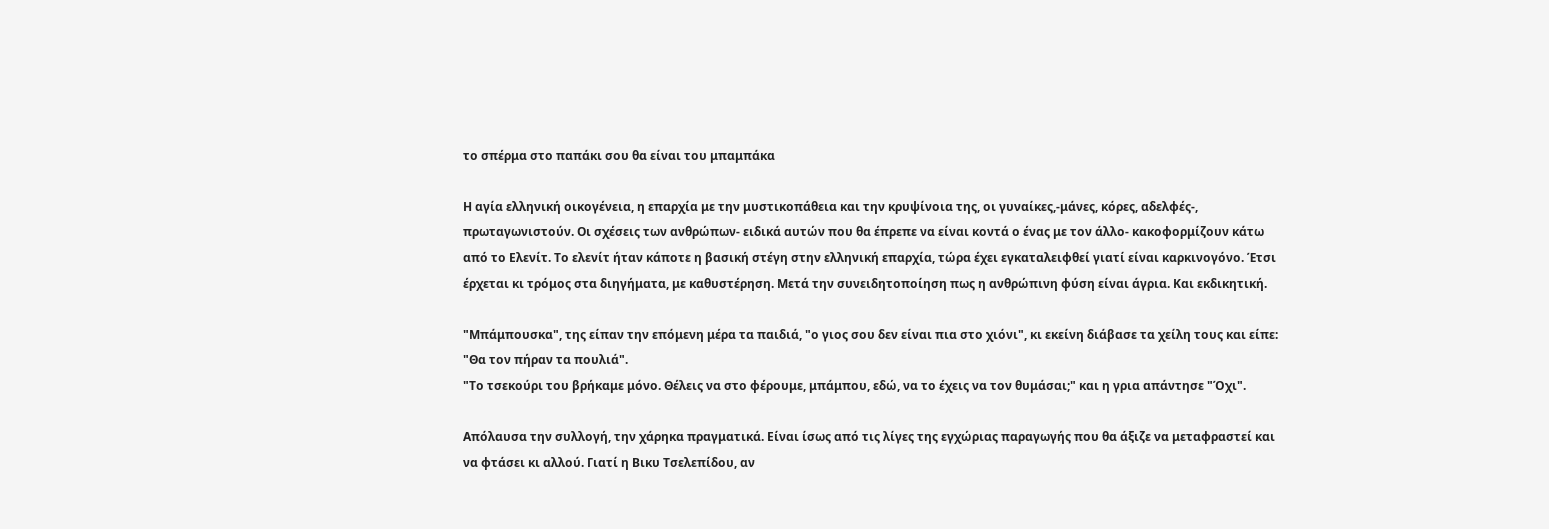το σπέρμα στο παπάκι σου θα είναι του μπαμπάκα

Η αγία ελληνική οικογένεια, η επαρχία με την μυστικοπάθεια και την κρυψίνοια της, οι γυναίκες,-μάνες, κόρες, αδελφές-, πρωταγωνιστούν. Οι σχέσεις των ανθρώπων- ειδικά αυτών που θα έπρεπε να είναι κοντά ο ένας με τον άλλο- κακοφορμίζουν κάτω από το Ελενίτ. Το ελενίτ ήταν κάποτε η βασική στέγη στην ελληνική επαρχία, τώρα έχει εγκαταλειφθεί γιατί είναι καρκινογόνο. Έτσι έρχεται κι τρόμος στα διηγήματα, με καθυστέρηση. Μετά την συνειδητοποίηση πως η ανθρώπινη φύση είναι άγρια. Και εκδικητική.

"Μπάμπουσκα", της είπαν την επόμενη μέρα τα παιδιά, "ο γιος σου δεν είναι πια στο χιόνι", κι εκείνη διάβασε τα χείλη τους και είπε: "Θα τον πήραν τα πουλιά".
"Το τσεκούρι του βρήκαμε μόνο. Θέλεις να στο φέρουμε, μπάμπου, εδώ, να το έχεις να τον θυμάσαι;" και η γρια απάντησε "Όχι".

Απόλαυσα την συλλογή, την χάρηκα πραγματικά. Είναι ίσως από τις λίγες της εγχώριας παραγωγής που θα άξιζε να μεταφραστεί και να φτάσει κι αλλού. Γιατί η Βικυ Τσελεπίδου, αν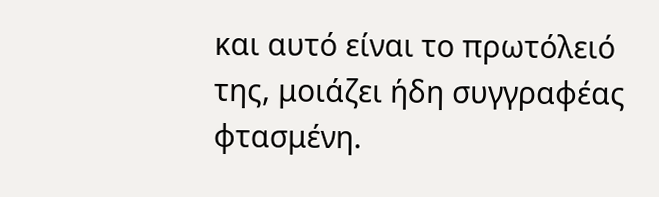και αυτό είναι το πρωτόλειό της, μοιάζει ήδη συγγραφέας φτασμένη.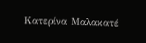Κατερίνα Μαλακατέ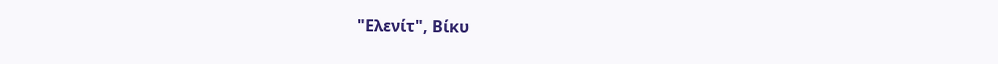"Ελενίτ", Βίκυ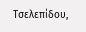Τσελεπίδου,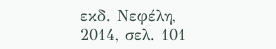εκδ. Νεφέλη, 2014, σελ. 101